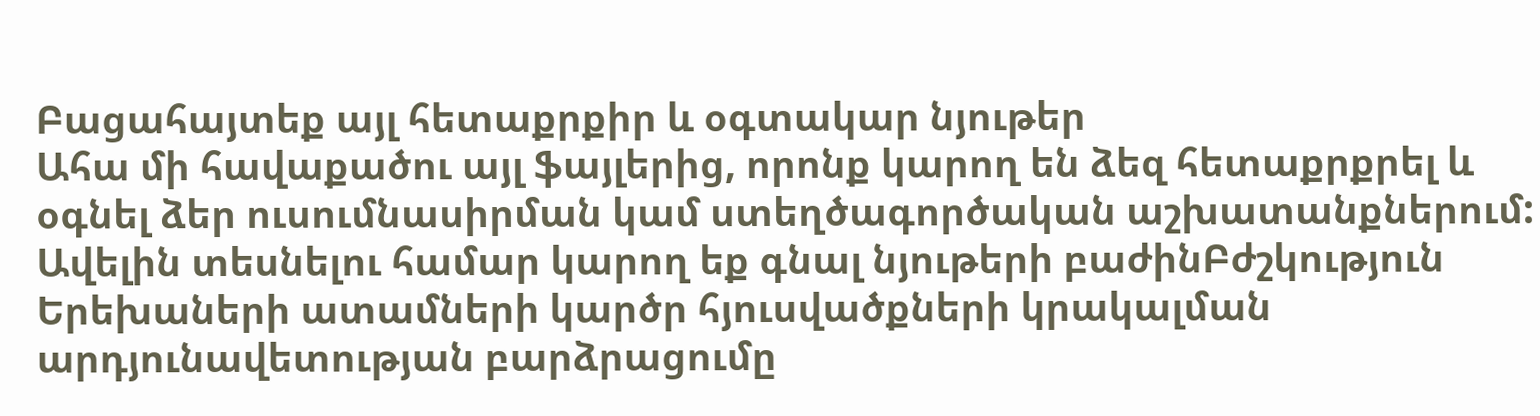Բացահայտեք այլ հետաքրքիր և օգտակար նյութեր
Ահա մի հավաքածու այլ ֆայլերից, որոնք կարող են ձեզ հետաքրքրել և օգնել ձեր ուսումնասիրման կամ ստեղծագործական աշխատանքներում: Ավելին տեսնելու համար կարող եք գնալ նյութերի բաժինԲժշկություն
Երեխաների ատամների կարծր հյուսվածքների կրակալման արդյունավետության բարձրացումը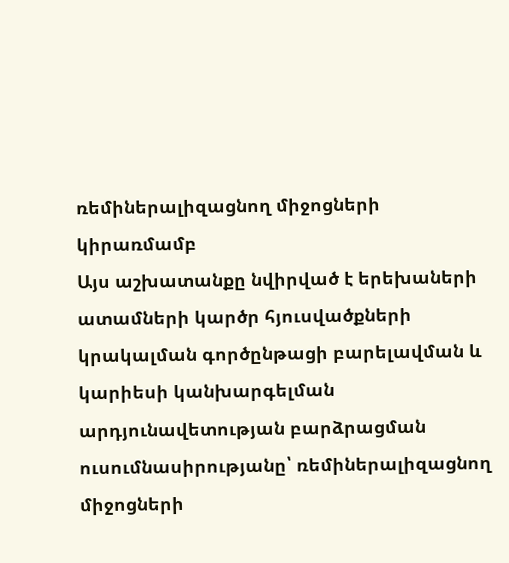ռեմիներալիզացնող միջոցների կիրառմամբ
Այս աշխատանքը նվիրված է երեխաների ատամների կարծր հյուսվածքների կրակալման գործընթացի բարելավման և կարիեսի կանխարգելման արդյունավետության բարձրացման ուսումնասիրությանը՝ ռեմիներալիզացնող միջոցների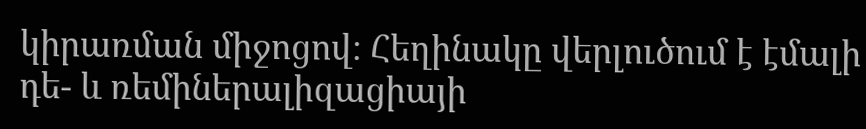կիրառման միջոցով։ Հեղինակը վերլուծում է էմալի դե- և ռեմիներալիզացիայի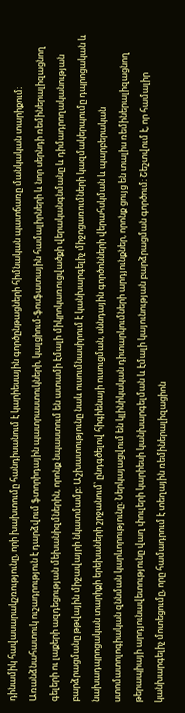դինամիկ հավասարակշռությունը, որի խախտումը հանդիսանում է կարիեսային գործընթացների հիմնական պատճառը մանկական տարիքում։ Առանձնահատուկ ուշադրություն է դարձվում ֆտորիդային պատրաստուկների, կալցիում-ֆոսֆատային համալիրների և նոր սերնդի ռեմիներալիզացնող գելերի ու լաքերի ազդեցության մեխանիզմներին, որոնք նպաստում են ատամի էմալի միկրոկառուցվածքի վերականգնմանը և դիմադրողականության բարձրացմանը թթվային միջավայրի նկատմամբ։ Աշխատությունը նաև ուսումնասիրում է կանխարգելիչ միջոցառումների կազմակերպումը դպրոցական և նախադպրոցական տարիքի երեխաների շրջանում՝ ընդգծելով հիգիենայի ուսուցման, սննդային գործոնների վերահսկման և պարբերական ստոմատոլոգիական զննման կարևորությունը։ Ներկայացվում են կլինիկական դիտարկումների արդյունքներ, որոնք ցույց են տալիս ռեմիներալիզացնող թերապիայի արդյունավետությունը վաղ փուլերի կարիեսի կանխարգելման և էմալի կայունության բարձրացման գործում։ Շեշտվում է, որ համալիր կանխարգելիչ մոտեցումը, որը համադրում է տեղային ռեմիներալիզացիոն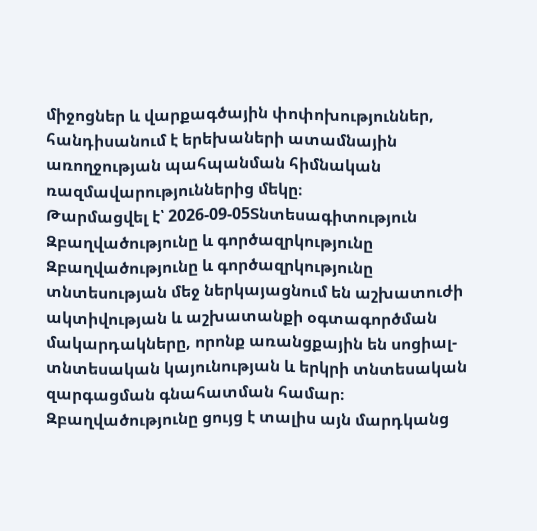միջոցներ և վարքագծային փոփոխություններ, հանդիսանում է երեխաների ատամնային առողջության պահպանման հիմնական ռազմավարություններից մեկը։
Թարմացվել է՝ 2026-09-05Տնտեսագիտություն
Զբաղվածությունը և գործազրկությունը
Զբաղվածությունը և գործազրկությունը տնտեսության մեջ ներկայացնում են աշխատուժի ակտիվության և աշխատանքի օգտագործման մակարդակները, որոնք առանցքային են սոցիալ-տնտեսական կայունության և երկրի տնտեսական զարգացման գնահատման համար։ Զբաղվածությունը ցույց է տալիս այն մարդկանց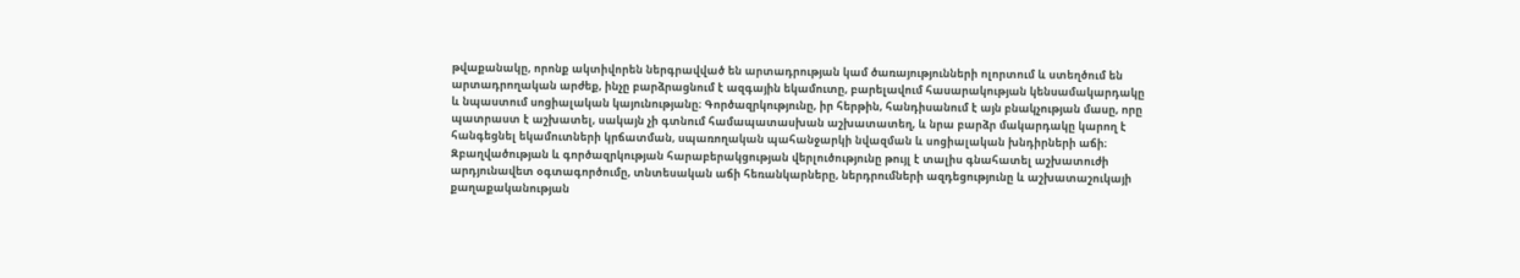թվաքանակը, որոնք ակտիվորեն ներգրավված են արտադրության կամ ծառայությունների ոլորտում և ստեղծում են արտադրողական արժեք, ինչը բարձրացնում է ազգային եկամուտը, բարելավում հասարակության կենսամակարդակը և նպաստում սոցիալական կայունությանը։ Գործազրկությունը, իր հերթին, հանդիսանում է այն բնակչության մասը, որը պատրաստ է աշխատել, սակայն չի գտնում համապատասխան աշխատատեղ, և նրա բարձր մակարդակը կարող է հանգեցնել եկամուտների կրճատման, սպառողական պահանջարկի նվազման և սոցիալական խնդիրների աճի։ Զբաղվածության և գործազրկության հարաբերակցության վերլուծությունը թույլ է տալիս գնահատել աշխատուժի արդյունավետ օգտագործումը, տնտեսական աճի հեռանկարները, ներդրումների ազդեցությունը և աշխատաշուկայի քաղաքականության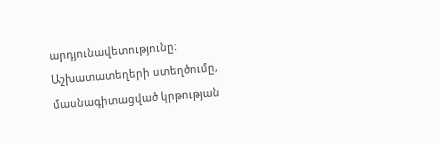արդյունավետությունը։ Աշխատատեղերի ստեղծումը, մասնագիտացված կրթության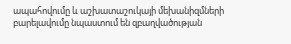ապահովումը և աշխատաշուկայի մեխանիզմների բարելավումը նպաստում են զբաղվածության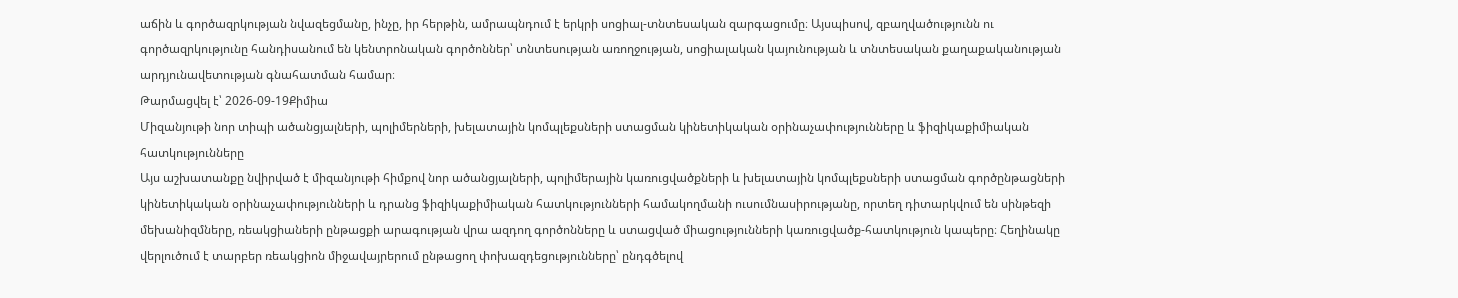աճին և գործազրկության նվազեցմանը, ինչը, իր հերթին, ամրապնդում է երկրի սոցիալ-տնտեսական զարգացումը։ Այսպիսով, զբաղվածությունն ու գործազրկությունը հանդիսանում են կենտրոնական գործոններ՝ տնտեսության առողջության, սոցիալական կայունության և տնտեսական քաղաքականության արդյունավետության գնահատման համար։
Թարմացվել է՝ 2026-09-19Քիմիա
Միզանյութի նոր տիպի ածանցյալների, պոլիմերների, խելատային կոմպլեքսների ստացման կինետիկական օրինաչափությունները և ֆիզիկաքիմիական հատկությունները
Այս աշխատանքը նվիրված է միզանյութի հիմքով նոր ածանցյալների, պոլիմերային կառուցվածքների և խելատային կոմպլեքսների ստացման գործընթացների կինետիկական օրինաչափությունների և դրանց ֆիզիկաքիմիական հատկությունների համակողմանի ուսումնասիրությանը, որտեղ դիտարկվում են սինթեզի մեխանիզմները, ռեակցիաների ընթացքի արագության վրա ազդող գործոնները և ստացված միացությունների կառուցվածք-հատկություն կապերը։ Հեղինակը վերլուծում է տարբեր ռեակցիոն միջավայրերում ընթացող փոխազդեցությունները՝ ընդգծելով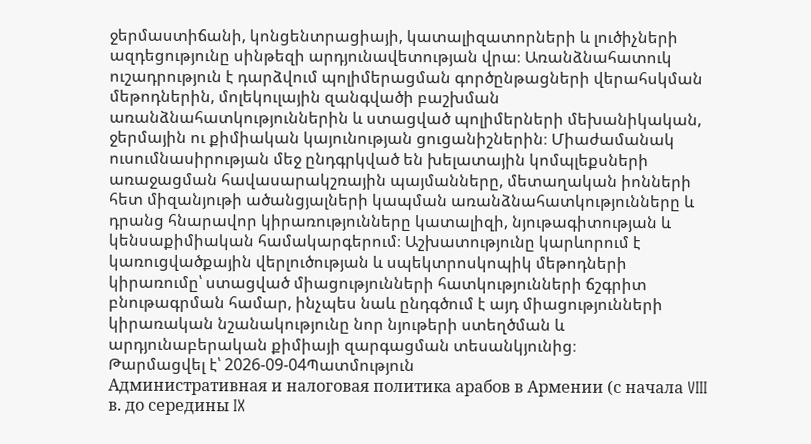ջերմաստիճանի, կոնցենտրացիայի, կատալիզատորների և լուծիչների ազդեցությունը սինթեզի արդյունավետության վրա։ Առանձնահատուկ ուշադրություն է դարձվում պոլիմերացման գործընթացների վերահսկման մեթոդներին, մոլեկուլային զանգվածի բաշխման առանձնահատկություններին և ստացված պոլիմերների մեխանիկական, ջերմային ու քիմիական կայունության ցուցանիշներին։ Միաժամանակ ուսումնասիրության մեջ ընդգրկված են խելատային կոմպլեքսների առաջացման հավասարակշռային պայմանները, մետաղական իոնների հետ միզանյութի ածանցյալների կապման առանձնահատկությունները և դրանց հնարավոր կիրառությունները կատալիզի, նյութագիտության և կենսաքիմիական համակարգերում։ Աշխատությունը կարևորում է կառուցվածքային վերլուծության և սպեկտրոսկոպիկ մեթոդների կիրառումը՝ ստացված միացությունների հատկությունների ճշգրիտ բնութագրման համար, ինչպես նաև ընդգծում է այդ միացությունների կիրառական նշանակությունը նոր նյութերի ստեղծման և արդյունաբերական քիմիայի զարգացման տեսանկյունից։
Թարմացվել է՝ 2026-09-04Պատմություն
Административная и налоговая политика арабов в Армении (с начала VIII в. до середины IX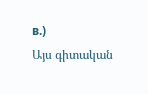в.)
Այս գիտական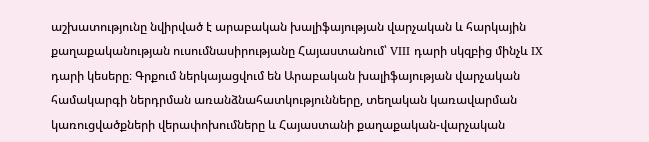աշխատությունը նվիրված է արաբական խալիֆայության վարչական և հարկային քաղաքականության ուսումնասիրությանը Հայաստանում՝ VIII դարի սկզբից մինչև IX դարի կեսերը։ Գրքում ներկայացվում են Արաբական խալիֆայության վարչական համակարգի ներդրման առանձնահատկությունները, տեղական կառավարման կառուցվածքների վերափոխումները և Հայաստանի քաղաքական-վարչական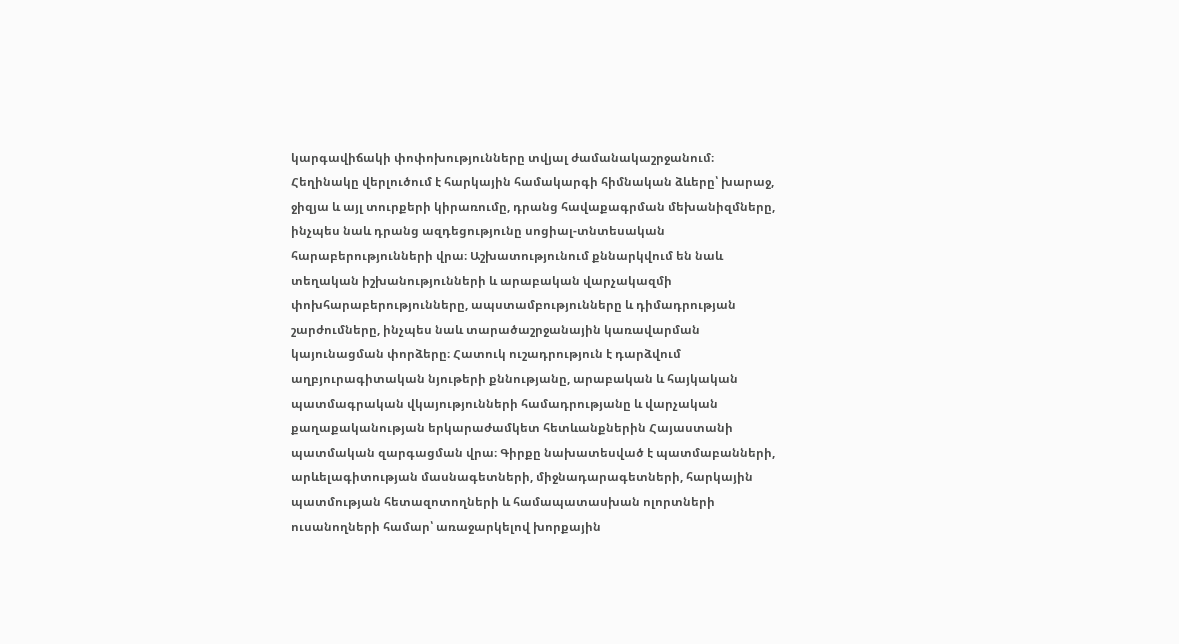կարգավիճակի փոփոխությունները տվյալ ժամանակաշրջանում։ Հեղինակը վերլուծում է հարկային համակարգի հիմնական ձևերը՝ խարաջ, ջիզյա և այլ տուրքերի կիրառումը, դրանց հավաքագրման մեխանիզմները, ինչպես նաև դրանց ազդեցությունը սոցիալ-տնտեսական հարաբերությունների վրա։ Աշխատությունում քննարկվում են նաև տեղական իշխանությունների և արաբական վարչակազմի փոխհարաբերությունները, ապստամբությունները և դիմադրության շարժումները, ինչպես նաև տարածաշրջանային կառավարման կայունացման փորձերը։ Հատուկ ուշադրություն է դարձվում աղբյուրագիտական նյութերի քննությանը, արաբական և հայկական պատմագրական վկայությունների համադրությանը և վարչական քաղաքականության երկարաժամկետ հետևանքներին Հայաստանի պատմական զարգացման վրա։ Գիրքը նախատեսված է պատմաբանների, արևելագիտության մասնագետների, միջնադարագետների, հարկային պատմության հետազոտողների և համապատասխան ոլորտների ուսանողների համար՝ առաջարկելով խորքային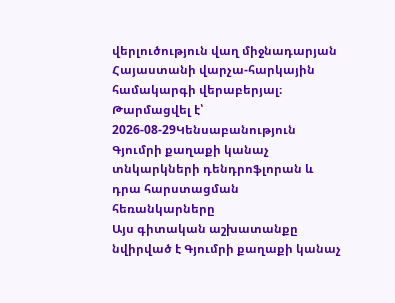վերլուծություն վաղ միջնադարյան Հայաստանի վարչա-հարկային համակարգի վերաբերյալ։
Թարմացվել է՝ 2026-08-29Կենսաբանություն
Գյումրի քաղաքի կանաչ տնկարկների դենդրոֆլորան և դրա հարստացման հեռանկարները
Այս գիտական աշխատանքը նվիրված է Գյումրի քաղաքի կանաչ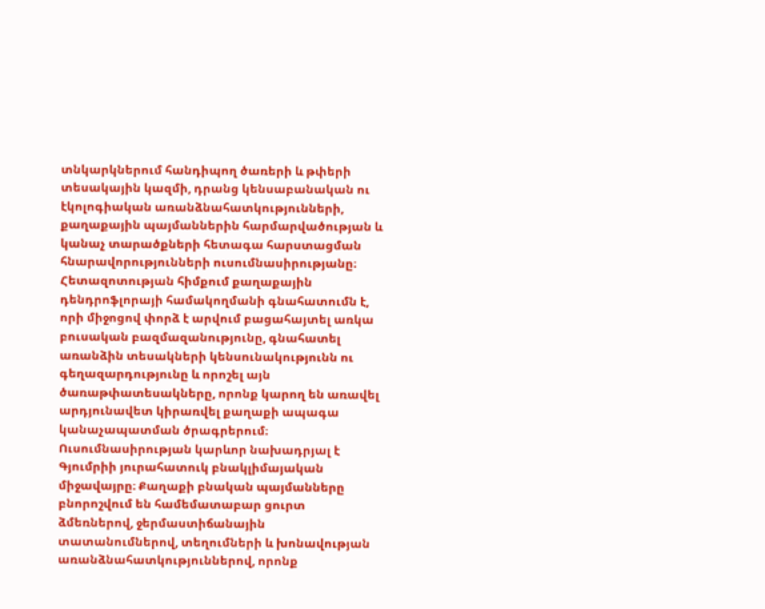տնկարկներում հանդիպող ծառերի և թփերի տեսակային կազմի, դրանց կենսաբանական ու էկոլոգիական առանձնահատկությունների, քաղաքային պայմաններին հարմարվածության և կանաչ տարածքների հետագա հարստացման հնարավորությունների ուսումնասիրությանը։ Հետազոտության հիմքում քաղաքային դենդրոֆլորայի համակողմանի գնահատումն է, որի միջոցով փորձ է արվում բացահայտել առկա բուսական բազմազանությունը, գնահատել առանձին տեսակների կենսունակությունն ու գեղազարդությունը և որոշել այն ծառաթփատեսակները, որոնք կարող են առավել արդյունավետ կիրառվել քաղաքի ապագա կանաչապատման ծրագրերում։ Ուսումնասիրության կարևոր նախադրյալ է Գյումրիի յուրահատուկ բնակլիմայական միջավայրը։ Քաղաքի բնական պայմանները բնորոշվում են համեմատաբար ցուրտ ձմեռներով, ջերմաստիճանային տատանումներով, տեղումների և խոնավության առանձնահատկություններով, որոնք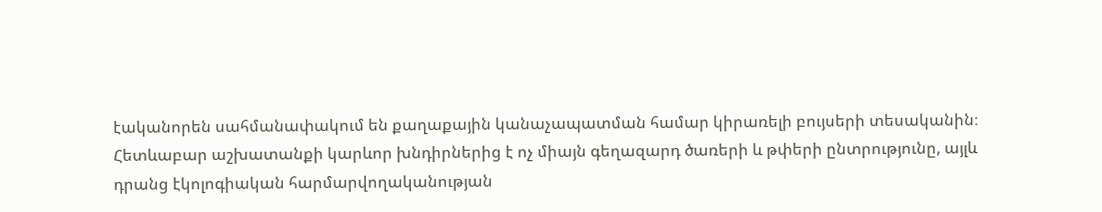էականորեն սահմանափակում են քաղաքային կանաչապատման համար կիրառելի բույսերի տեսականին։ Հետևաբար աշխատանքի կարևոր խնդիրներից է ոչ միայն գեղազարդ ծառերի և թփերի ընտրությունը, այլև դրանց էկոլոգիական հարմարվողականության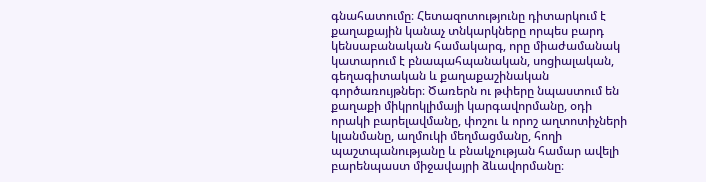գնահատումը։ Հետազոտությունը դիտարկում է քաղաքային կանաչ տնկարկները որպես բարդ կենսաբանական համակարգ, որը միաժամանակ կատարում է բնապահպանական, սոցիալական, գեղագիտական և քաղաքաշինական գործառույթներ։ Ծառերն ու թփերը նպաստում են քաղաքի միկրոկլիմայի կարգավորմանը, օդի որակի բարելավմանը, փոշու և որոշ աղտոտիչների կլանմանը, աղմուկի մեղմացմանը, հողի պաշտպանությանը և բնակչության համար ավելի բարենպաստ միջավայրի ձևավորմանը։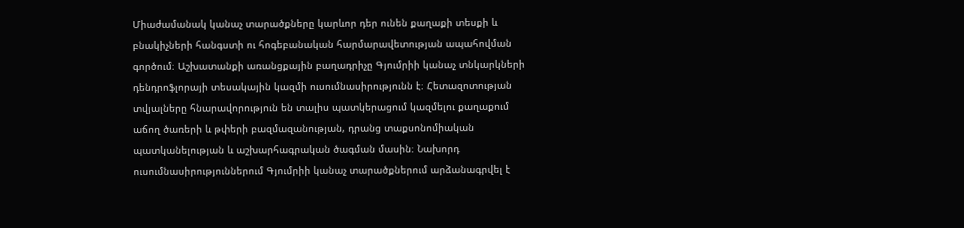Միաժամանակ կանաչ տարածքները կարևոր դեր ունեն քաղաքի տեսքի և բնակիչների հանգստի ու հոգեբանական հարմարավետության ապահովման գործում։ Աշխատանքի առանցքային բաղադրիչը Գյումրիի կանաչ տնկարկների դենդրոֆլորայի տեսակային կազմի ուսումնասիրությունն է։ Հետազոտության տվյալները հնարավորություն են տալիս պատկերացում կազմելու քաղաքում աճող ծառերի և թփերի բազմազանության, դրանց տաքսոնոմիական պատկանելության և աշխարհագրական ծագման մասին։ Նախորդ ուսումնասիրություններում Գյումրիի կանաչ տարածքներում արձանագրվել է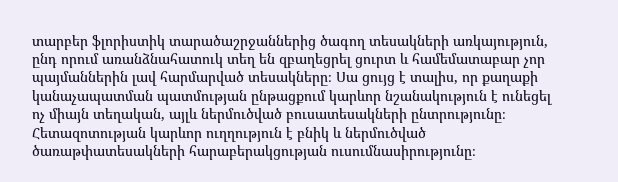տարբեր ֆլորիստիկ տարածաշրջաններից ծագող տեսակների առկայություն, ընդ որում առանձնահատուկ տեղ են զբաղեցրել ցուրտ և համեմատաբար չոր պայմաններին լավ հարմարված տեսակները։ Սա ցույց է տալիս, որ քաղաքի կանաչապատման պատմության ընթացքում կարևոր նշանակություն է ունեցել ոչ միայն տեղական, այլև ներմուծված բուսատեսակների ընտրությունը։ Հետազոտության կարևոր ուղղություն է բնիկ և ներմուծված ծառաթփատեսակների հարաբերակցության ուսումնասիրությունը։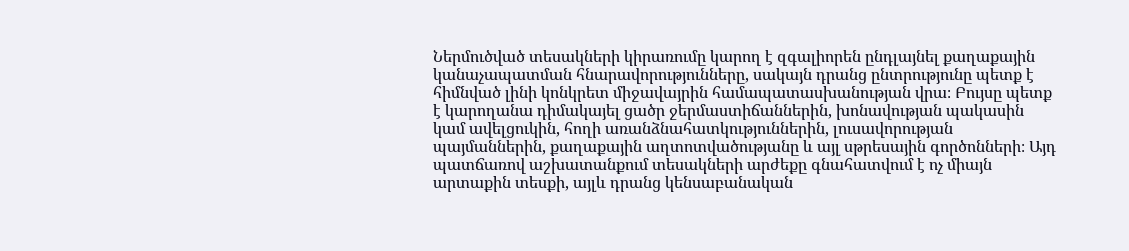Ներմուծված տեսակների կիրառումը կարող է զգալիորեն ընդլայնել քաղաքային կանաչապատման հնարավորությունները, սակայն դրանց ընտրությունը պետք է հիմնված լինի կոնկրետ միջավայրին համապատասխանության վրա։ Բույսը պետք է կարողանա դիմակայել ցածր ջերմաստիճաններին, խոնավության պակասին կամ ավելցուկին, հողի առանձնահատկություններին, լուսավորության պայմաններին, քաղաքային աղտոտվածությանը և այլ սթրեսային գործոնների։ Այդ պատճառով աշխատանքում տեսակների արժեքը գնահատվում է ոչ միայն արտաքին տեսքի, այլև դրանց կենսաբանական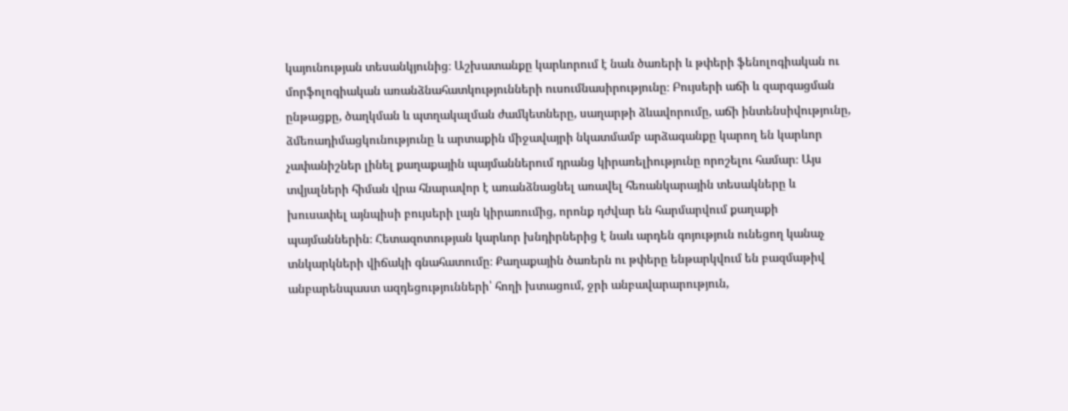կայունության տեսանկյունից։ Աշխատանքը կարևորում է նաև ծառերի և թփերի ֆենոլոգիական ու մորֆոլոգիական առանձնահատկությունների ուսումնասիրությունը։ Բույսերի աճի և զարգացման ընթացքը, ծաղկման և պտղակալման ժամկետները, սաղարթի ձևավորումը, աճի ինտենսիվությունը, ձմեռադիմացկունությունը և արտաքին միջավայրի նկատմամբ արձագանքը կարող են կարևոր չափանիշներ լինել քաղաքային պայմաններում դրանց կիրառելիությունը որոշելու համար։ Այս տվյալների հիման վրա հնարավոր է առանձնացնել առավել հեռանկարային տեսակները և խուսափել այնպիսի բույսերի լայն կիրառումից, որոնք դժվար են հարմարվում քաղաքի պայմաններին։ Հետազոտության կարևոր խնդիրներից է նաև արդեն գոյություն ունեցող կանաչ տնկարկների վիճակի գնահատումը։ Քաղաքային ծառերն ու թփերը ենթարկվում են բազմաթիվ անբարենպաստ ազդեցությունների՝ հողի խտացում, ջրի անբավարարություն,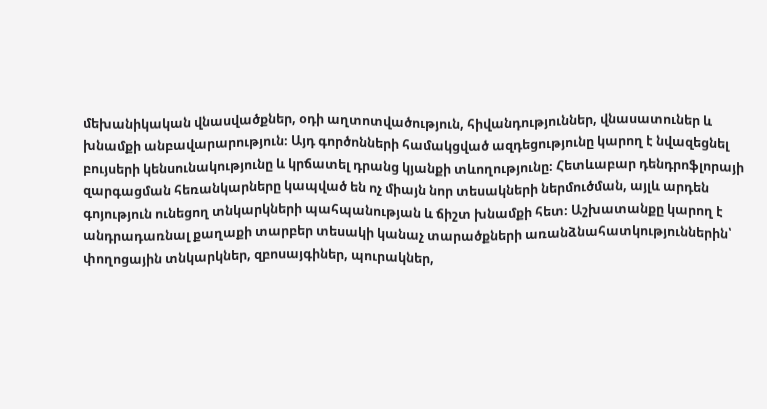մեխանիկական վնասվածքներ, օդի աղտոտվածություն, հիվանդություններ, վնասատուներ և խնամքի անբավարարություն։ Այդ գործոնների համակցված ազդեցությունը կարող է նվազեցնել բույսերի կենսունակությունը և կրճատել դրանց կյանքի տևողությունը։ Հետևաբար դենդրոֆլորայի զարգացման հեռանկարները կապված են ոչ միայն նոր տեսակների ներմուծման, այլև արդեն գոյություն ունեցող տնկարկների պահպանության և ճիշտ խնամքի հետ։ Աշխատանքը կարող է անդրադառնալ քաղաքի տարբեր տեսակի կանաչ տարածքների առանձնահատկություններին՝ փողոցային տնկարկներ, զբոսայգիներ, պուրակներ,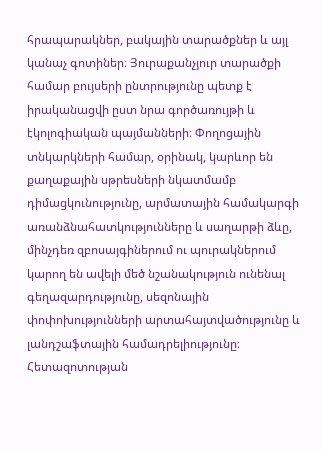հրապարակներ, բակային տարածքներ և այլ կանաչ գոտիներ։ Յուրաքանչյուր տարածքի համար բույսերի ընտրությունը պետք է իրականացվի ըստ նրա գործառույթի և էկոլոգիական պայմանների։ Փողոցային տնկարկների համար, օրինակ, կարևոր են քաղաքային սթրեսների նկատմամբ դիմացկունությունը, արմատային համակարգի առանձնահատկությունները և սաղարթի ձևը, մինչդեռ զբոսայգիներում ու պուրակներում կարող են ավելի մեծ նշանակություն ունենալ գեղազարդությունը, սեզոնային փոփոխությունների արտահայտվածությունը և լանդշաֆտային համադրելիությունը։ Հետազոտության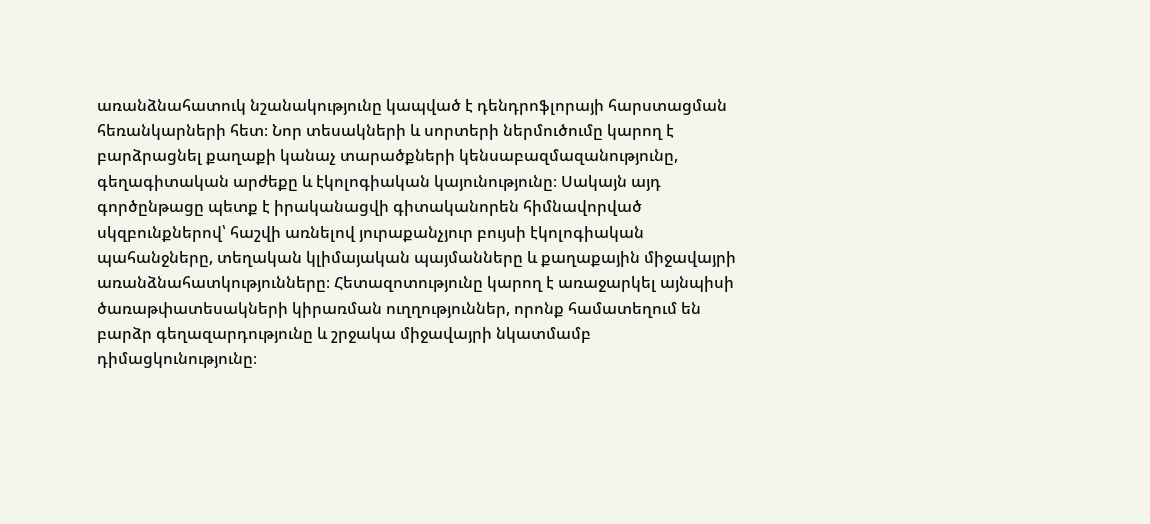առանձնահատուկ նշանակությունը կապված է դենդրոֆլորայի հարստացման հեռանկարների հետ։ Նոր տեսակների և սորտերի ներմուծումը կարող է բարձրացնել քաղաքի կանաչ տարածքների կենսաբազմազանությունը, գեղագիտական արժեքը և էկոլոգիական կայունությունը։ Սակայն այդ գործընթացը պետք է իրականացվի գիտականորեն հիմնավորված սկզբունքներով՝ հաշվի առնելով յուրաքանչյուր բույսի էկոլոգիական պահանջները, տեղական կլիմայական պայմանները և քաղաքային միջավայրի առանձնահատկությունները։ Հետազոտությունը կարող է առաջարկել այնպիսի ծառաթփատեսակների կիրառման ուղղություններ, որոնք համատեղում են բարձր գեղազարդությունը և շրջակա միջավայրի նկատմամբ դիմացկունությունը։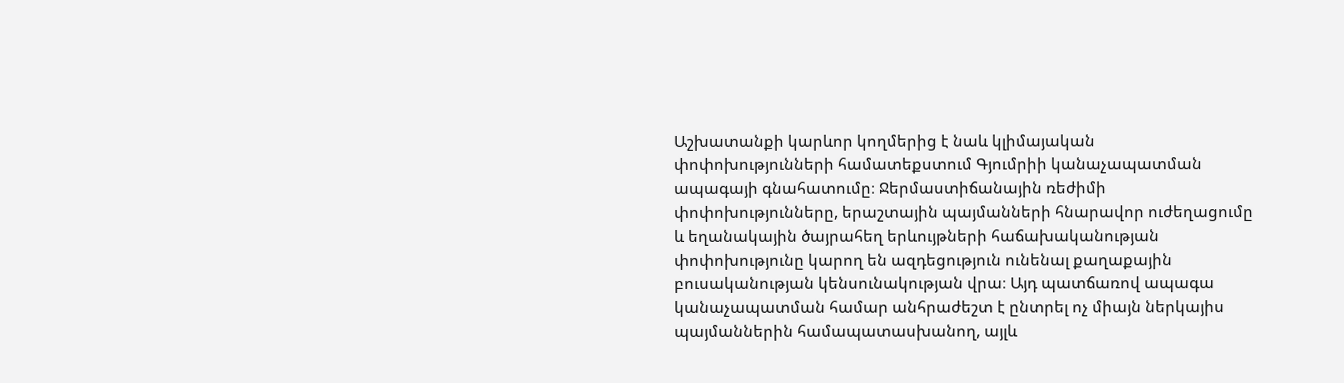Աշխատանքի կարևոր կողմերից է նաև կլիմայական փոփոխությունների համատեքստում Գյումրիի կանաչապատման ապագայի գնահատումը։ Ջերմաստիճանային ռեժիմի փոփոխությունները, երաշտային պայմանների հնարավոր ուժեղացումը և եղանակային ծայրահեղ երևույթների հաճախականության փոփոխությունը կարող են ազդեցություն ունենալ քաղաքային բուսականության կենսունակության վրա։ Այդ պատճառով ապագա կանաչապատման համար անհրաժեշտ է ընտրել ոչ միայն ներկայիս պայմաններին համապատասխանող, այլև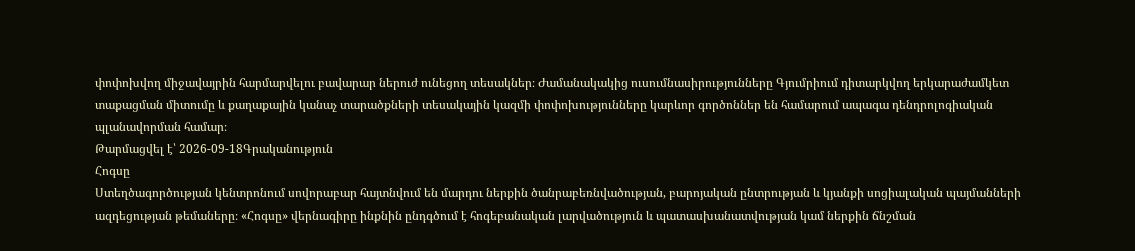փոփոխվող միջավայրին հարմարվելու բավարար ներուժ ունեցող տեսակներ։ Ժամանակակից ուսումնասիրությունները Գյումրիում դիտարկվող երկարաժամկետ տաքացման միտումը և քաղաքային կանաչ տարածքների տեսակային կազմի փոփոխությունները կարևոր գործոններ են համարում ապագա դենդրոլոգիական պլանավորման համար։
Թարմացվել է՝ 2026-09-18Գրականություն
Հոգսը
Ստեղծագործության կենտրոնում սովորաբար հայտնվում են մարդու ներքին ծանրաբեռնվածության, բարոյական ընտրության և կյանքի սոցիալական պայմանների ազդեցության թեմաները։ «Հոգսը» վերնագիրը ինքնին ընդգծում է հոգեբանական լարվածություն և պատասխանատվության կամ ներքին ճնշման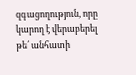զգացողություն, որը կարող է վերաբերել թե՛ անհատի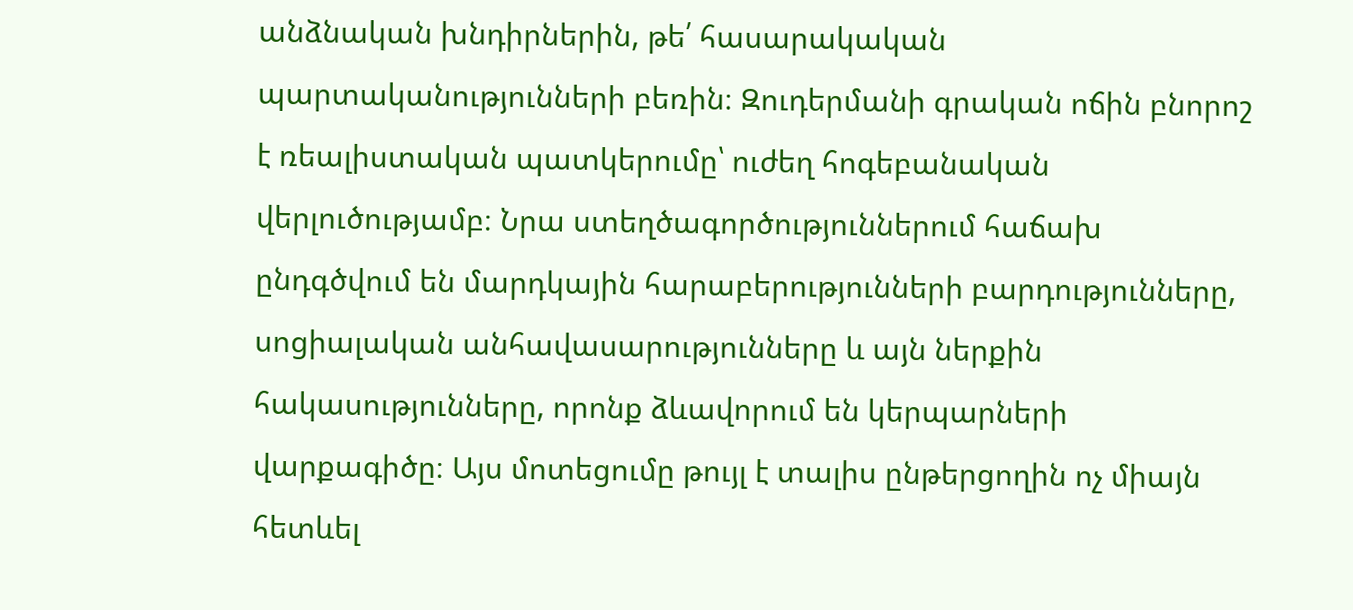անձնական խնդիրներին, թե՛ հասարակական պարտականությունների բեռին։ Զուդերմանի գրական ոճին բնորոշ է ռեալիստական պատկերումը՝ ուժեղ հոգեբանական վերլուծությամբ։ Նրա ստեղծագործություններում հաճախ ընդգծվում են մարդկային հարաբերությունների բարդությունները, սոցիալական անհավասարությունները և այն ներքին հակասությունները, որոնք ձևավորում են կերպարների վարքագիծը։ Այս մոտեցումը թույլ է տալիս ընթերցողին ոչ միայն հետևել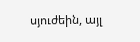սյուժեին, այլ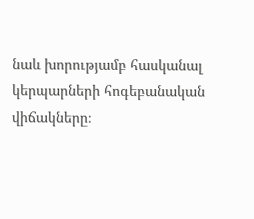նաև խորությամբ հասկանալ կերպարների հոգեբանական վիճակները։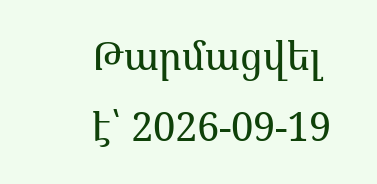Թարմացվել է՝ 2026-09-19